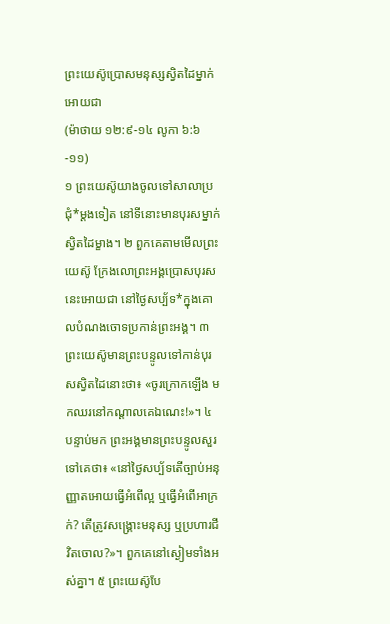ព្រះយេស៊ូប្រោសមនុស្សស្វិតដៃម្នាក់អោយជា
(ម៉ាថាយ ១២:៩-១៤ លូកា ៦:៦-១១)
១ ព្រះយេស៊ូយាងចូលទៅសាលាប្រជុំ*ម្ដងទៀត នៅទីនោះមានបុរសម្នាក់ស្វិតដៃម្ខាង។ ២ ពួកគេតាមមើលព្រះយេស៊ូ ក្រែងលោព្រះអង្គប្រោសបុរសនេះអោយជា នៅថ្ងៃសប្ប័ទ*ក្នុងគោលបំណងចោទប្រកាន់ព្រះអង្គ។ ៣ ព្រះយេស៊ូមានព្រះបន្ទូលទៅកាន់បុរសស្វិតដៃនោះថា៖ «ចូរក្រោកឡើង មកឈរនៅកណ្ដាលគេឯណេះ!»។ ៤ បន្ទាប់មក ព្រះអង្គមានព្រះបន្ទូលសួរទៅគេថា៖ «នៅថ្ងៃសប្ប័ទតើច្បាប់អនុញ្ញាតអោយធ្វើអំពើល្អ ឬធ្វើអំពើអាក្រក់? តើត្រូវសង្គ្រោះមនុស្ស ឬប្រហារជីវិតចោល?»។ ពួកគេនៅស្ងៀមទាំងអស់គ្នា។ ៥ ព្រះយេស៊ូបែ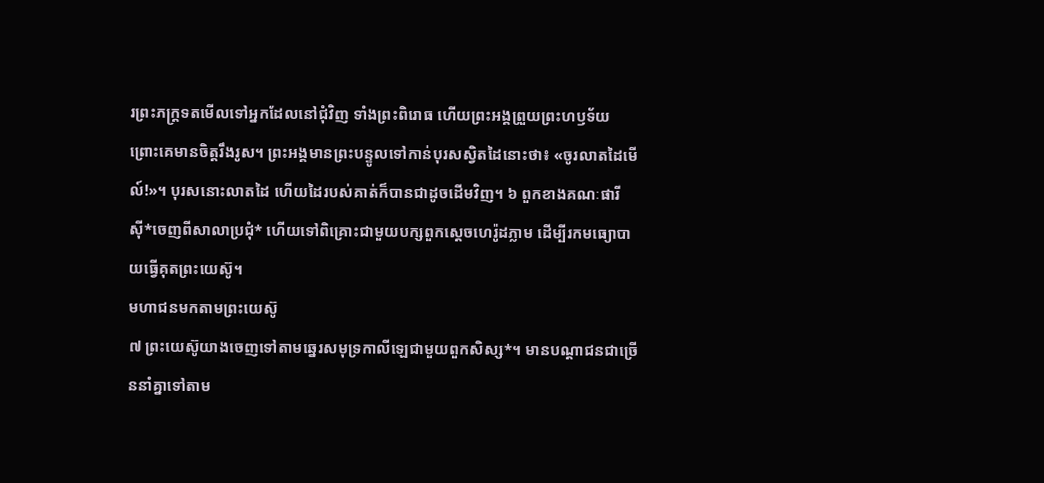រព្រះភក្ត្រទតមើលទៅអ្នកដែលនៅជុំវិញ ទាំងព្រះពិរោធ ហើយព្រះអង្គព្រួយព្រះហឫទ័យ ព្រោះគេមានចិត្តរឹងរូស។ ព្រះអង្គមានព្រះបន្ទូលទៅកាន់បុរសស្វិតដៃនោះថា៖ «ចូរលាតដៃមើល៍!»។ បុរសនោះលាតដៃ ហើយដៃរបស់គាត់ក៏បានជាដូចដើមវិញ។ ៦ ពួកខាងគណៈផារីស៊ី*ចេញពីសាលាប្រជុំ* ហើយទៅពិគ្រោះជាមួយបក្សពួកស្ដេចហេរ៉ូដភ្លាម ដើម្បីរកមធ្យោបាយធ្វើគុតព្រះយេស៊ូ។
មហាជនមកតាមព្រះយេស៊ូ
៧ ព្រះយេស៊ូយាងចេញទៅតាមឆ្នេរសមុទ្រកាលីឡេជាមួយពួកសិស្ស*។ មានបណ្ដាជនជាច្រើននាំគ្នាទៅតាម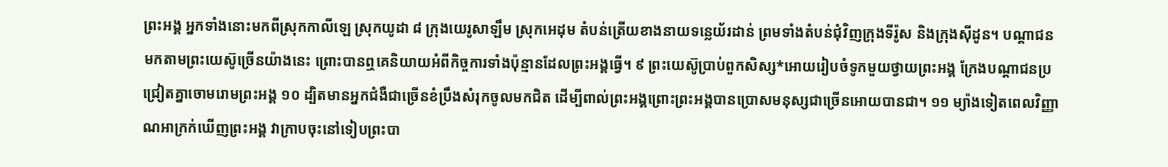ព្រះអង្គ អ្នកទាំងនោះមកពីស្រុកកាលីឡេ ស្រុកយូដា ៨ ក្រុងយេរូសាឡឹម ស្រុកអេដុម តំបន់ត្រើយខាងនាយទន្លេយ័រដាន់ ព្រមទាំងតំបន់ជុំវិញក្រុងទីរ៉ូស និងក្រុងស៊ីដូន។ បណ្ដាជនមកតាមព្រះយេស៊ូច្រើនយ៉ាងនេះ ព្រោះបានឮគេនិយាយអំពីកិច្ចការទាំងប៉ុន្មានដែលព្រះអង្គធ្វើ។ ៩ ព្រះយេស៊ូប្រាប់ពួកសិស្ស*អោយរៀបចំទូកមួយថ្វាយព្រះអង្គ ក្រែងបណ្ដាជនប្រជ្រៀតគ្នាចោមរោមព្រះអង្គ ១០ ដ្បិតមានអ្នកជំងឺជាច្រើនខំប្រឹងសំរុកចូលមកជិត ដើម្បីពាល់ព្រះអង្គព្រោះព្រះអង្គបានប្រោសមនុស្សជាច្រើនអោយបានជា។ ១១ ម្យ៉ាងទៀតពេលវិញ្ញាណអាក្រក់ឃើញព្រះអង្គ វាក្រាបចុះនៅទៀបព្រះបា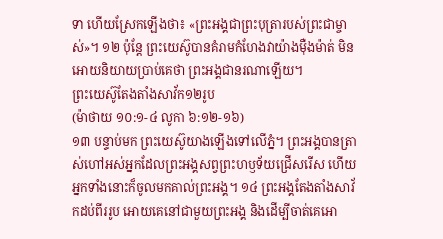ទា ហើយស្រែកឡើងថា៖ «ព្រះអង្គជាព្រះបុត្រារបស់ព្រះជាម្ចាស់»។ ១២ ប៉ុន្តែ ព្រះយេស៊ូបានគំរាមកំហែងវាយ៉ាងម៉ឺងម៉ាត់ មិនអោយនិយាយប្រាប់គេថា ព្រះអង្គជានរណាឡើយ។
ព្រះយេស៊ូតែងតាំងសាវ័ក១២រូប
(ម៉ាថាយ ១០:១-៤ លូកា ៦:១២-១៦)
១៣ បន្ទាប់មក ព្រះយេស៊ូយាងឡើងទៅលើភ្នំ។ ព្រះអង្គបានត្រាស់ហៅអស់អ្នកដែលព្រះអង្គសព្វព្រះហឫទ័យជ្រើសរើស ហើយអ្នកទាំងនោះក៏ចូលមកគាល់ព្រះអង្គ។ ១៤ ព្រះអង្គតែងតាំងសាវ័កដប់ពីររូប អោយគេនៅជាមួយព្រះអង្គ និងដើម្បីចាត់គេអោ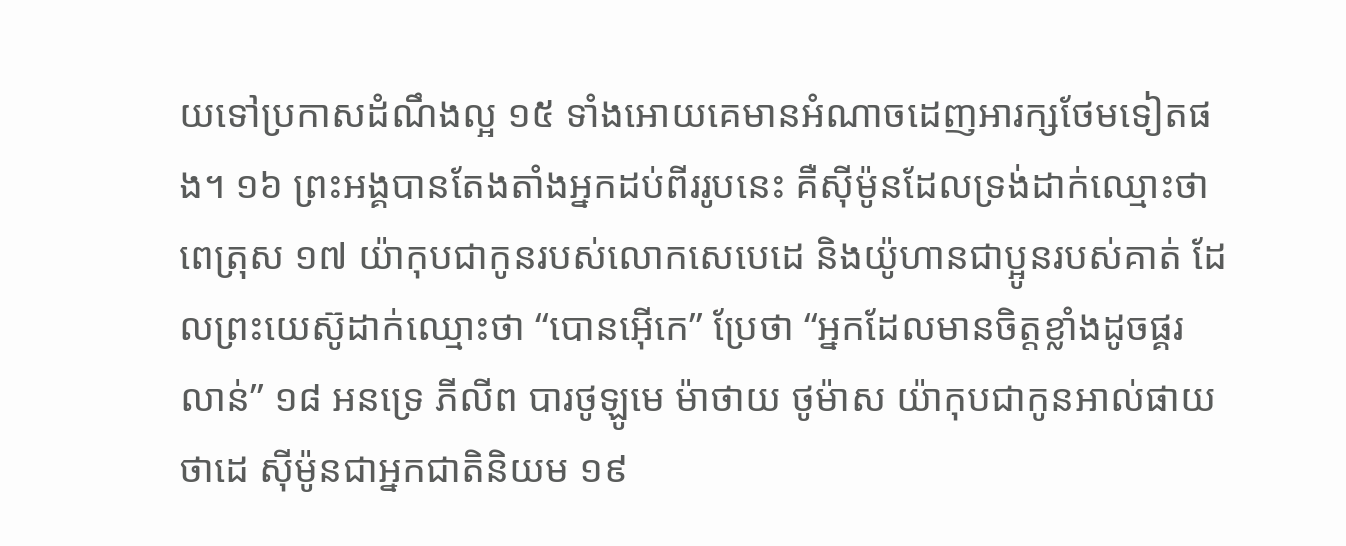យទៅប្រកាសដំណឹងល្អ ១៥ ទាំងអោយគេមានអំណាចដេញអារក្សថែមទៀតផង។ ១៦ ព្រះអង្គបានតែងតាំងអ្នកដប់ពីររូបនេះ គឺស៊ីម៉ូនដែលទ្រង់ដាក់ឈ្មោះថា ពេត្រុស ១៧ យ៉ាកុបជាកូនរបស់លោកសេបេដេ និងយ៉ូហានជាប្អូនរបស់គាត់ ដែលព្រះយេស៊ូដាក់ឈ្មោះថា “បោនអ៊ើកេ” ប្រែថា “អ្នកដែលមានចិត្តខ្លាំងដូចផ្គរលាន់” ១៨ អនទ្រេ ភីលីព បារថូឡូមេ ម៉ាថាយ ថូម៉ាស យ៉ាកុបជាកូនអាល់ផាយ ថាដេ ស៊ីម៉ូនជាអ្នកជាតិនិយម ១៩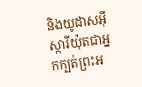និងយូដាសអ៊ីស្ការីយ៉ុតជាអ្នកក្បត់ព្រះអ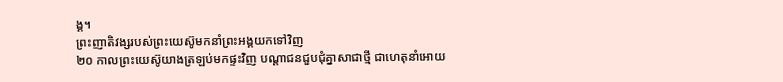ង្គ។
ព្រះញាតិវង្សរបស់ព្រះយេស៊ូមកនាំព្រះអង្គយកទៅវិញ
២០ កាលព្រះយេស៊ូយាងត្រឡប់មកផ្ទះវិញ បណ្ដាជនជួបជុំគ្នាសាជាថ្មី ជាហេតុនាំអោយ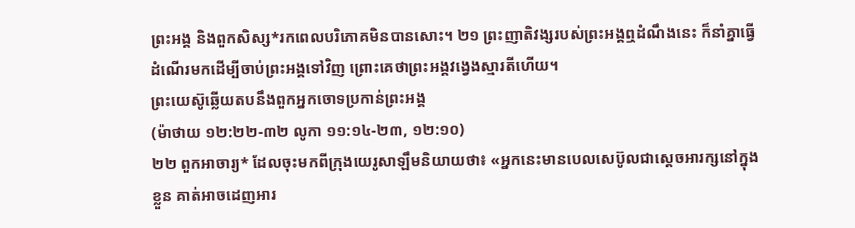ព្រះអង្គ និងពួកសិស្ស*រកពេលបរិភោគមិនបានសោះ។ ២១ ព្រះញាតិវង្សរបស់ព្រះអង្គឮដំណឹងនេះ ក៏នាំគ្នាធ្វើដំណើរមកដើម្បីចាប់ព្រះអង្គទៅវិញ ព្រោះគេថាព្រះអង្គវង្វេងស្មារតីហើយ។
ព្រះយេស៊ូឆ្លើយតបនឹងពួកអ្នកចោទប្រកាន់ព្រះអង្គ
(ម៉ាថាយ ១២:២២-៣២ លូកា ១១:១៤-២៣, ១២:១០)
២២ ពួកអាចារ្យ* ដែលចុះមកពីក្រុងយេរូសាឡឹមនិយាយថា៖ «អ្នកនេះមានបេលសេប៊ូលជាស្ដេចអារក្សនៅក្នុងខ្លួន គាត់អាចដេញអារ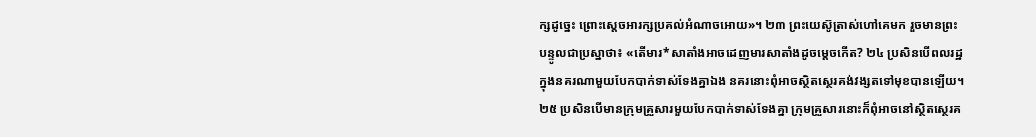ក្សដូច្នេះ ព្រោះស្ដេចអារក្សប្រគល់អំណាចអោយ»។ ២៣ ព្រះយេស៊ូត្រាស់ហៅគេមក រួចមានព្រះបន្ទូលជាប្រស្នាថា៖ «តើមារ*សាតាំងអាចដេញមារសាតាំងដូចម្ដេចកើត? ២៤ ប្រសិនបើពលរដ្ឋក្នុងនគរណាមួយបែកបាក់ទាស់ទែងគ្នាឯង នគរនោះពុំអាចស្ថិតស្ថេរគង់វង្សតទៅមុខបានឡើយ។ ២៥ ប្រសិនបើមានក្រុមគ្រួសារមួយបែកបាក់ទាស់ទែងគ្នា ក្រុមគ្រួសារនោះក៏ពុំអាចនៅស្ថិតស្ថេរគ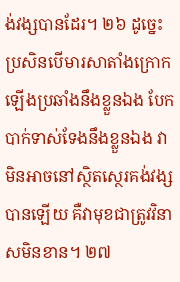ង់វង្សបានដែរ។ ២៦ ដូច្នេះ ប្រសិនបើមារសាតាំងក្រោកឡើងប្រឆាំងនឹងខ្លួនឯង បែកបាក់ទាស់ទែងនឹងខ្លួនឯង វាមិនអាចនៅស្ថិតស្ថេរគង់វង្សបានឡើយ គឺវាមុខជាត្រូវវិនាសមិនខាន។ ២៧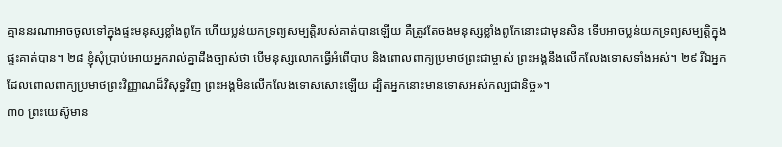គ្មាននរណាអាចចូលទៅក្នុងផ្ទះមនុស្សខ្លាំងពូកែ ហើយប្លន់យកទ្រព្យសម្បត្តិរបស់គាត់បានឡើយ គឺត្រូវតែចងមនុស្សខ្លាំងពូកែនោះជាមុនសិន ទើបអាចប្លន់យកទ្រព្យសម្បត្តិក្នុងផ្ទះគាត់បាន។ ២៨ ខ្ញុំសុំប្រាប់អោយអ្នករាល់គ្នាដឹងច្បាស់ថា បើមនុស្សលោកធ្វើអំពើបាប និងពោលពាក្យប្រមាថព្រះជាម្ចាស់ ព្រះអង្គនឹងលើកលែងទោសទាំងអស់។ ២៩ រីឯអ្នកដែលពោលពាក្យប្រមាថព្រះវិញ្ញាណដ៏វិសុទ្ធវិញ ព្រះអង្គមិនលើកលែងទោសសោះឡើយ ដ្បិតអ្នកនោះមានទោសអស់កល្បជានិច្ច»។
៣០ ព្រះយេស៊ូមាន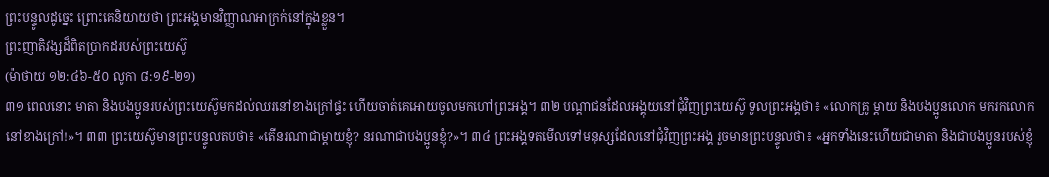ព្រះបន្ទូលដូច្នេះ ព្រោះគេនិយាយថា ព្រះអង្គមានវិញ្ញាណអាក្រក់នៅក្នុងខ្លួន។
ព្រះញាតិវង្សដ៏ពិតប្រាកដរបស់ព្រះយេស៊ូ
(ម៉ាថាយ ១២:៤៦-៥០ លូកា ៨:១៩-២១)
៣១ ពេលនោះ មាតា និងបងប្អូនរបស់ព្រះយេស៊ូមកដល់ឈរនៅខាងក្រៅផ្ទះ ហើយចាត់គេអោយចូលមកហៅព្រះអង្គ។ ៣២ បណ្ដាជនដែលអង្គុយនៅជុំវិញព្រះយេស៊ូ ទូលព្រះអង្គថា៖ «លោកគ្រូ ម្ដាយ និងបងប្អូនលោក មករកលោកនៅខាងក្រៅ!»។ ៣៣ ព្រះយេស៊ូមានព្រះបន្ទូលតបថា៖ «តើនរណាជាម្ដាយខ្ញុំ? នរណាជាបងប្អូនខ្ញុំ?»។ ៣៤ ព្រះអង្គទតមើលទៅមនុស្សដែលនៅជុំវិញព្រះអង្គ រួចមានព្រះបន្ទូលថា៖ «អ្នកទាំងនេះហើយជាមាតា និងជាបងប្អូនរបស់ខ្ញុំ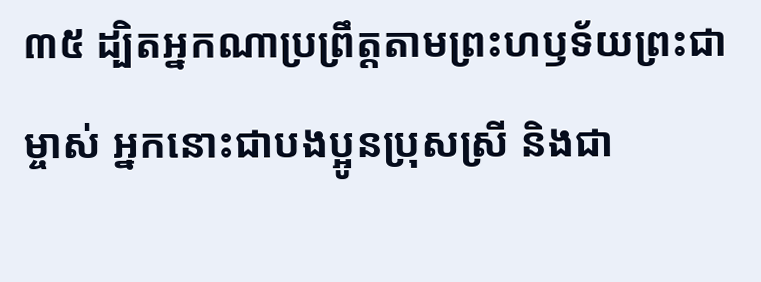៣៥ ដ្បិតអ្នកណាប្រព្រឹត្តតាមព្រះហឫទ័យព្រះជាម្ចាស់ អ្នកនោះជាបងប្អូនប្រុសស្រី និងជា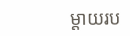ម្ដាយរប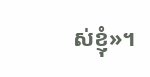ស់ខ្ញុំ»។